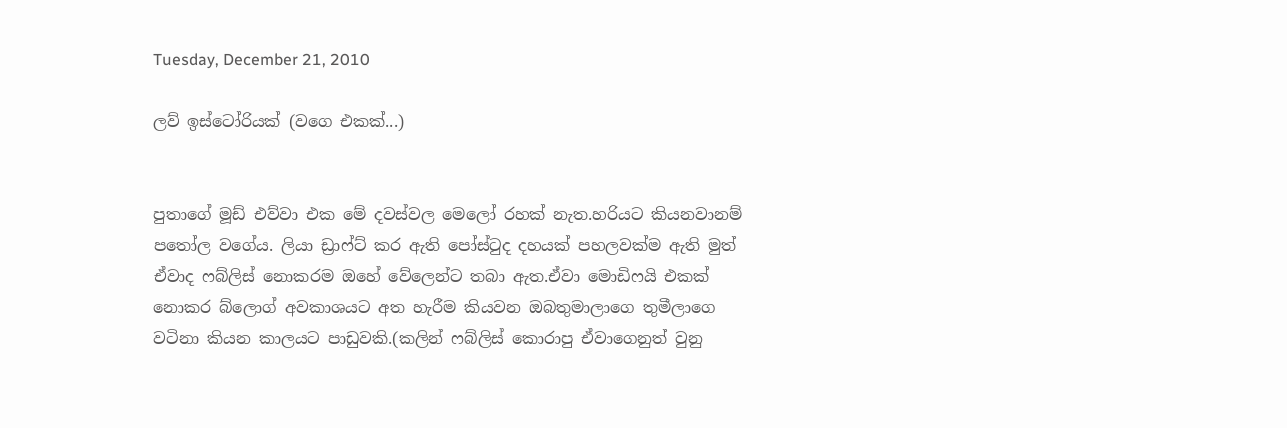Tuesday, December 21, 2010

ලව් ඉස්ටෝරියක් (වගෙ එකක්...)


පුතාගේ මූඩ් එව්වා එක මේ දවස්වල මෙලෝ රහක් නැත.හරියට කියනවානම් පතෝල වගේය. ලියා ඩ්‍රාෆ්ට් කර ඇති පෝස්ටුද දහයක් පහලවක්ම ඇති මුත් ඒවාද ෆබ්ලිස් නොකරම ඔහේ වේලෙන්ට තබා ඇත.ඒවා මොඩිෆයි එකක් නොකර බ්ලොග් අවකාශයට අත හැරීම කියවන ඔබතුමාලාගෙ තුමීලාගෙ වටිනා කියන කාලයට පාඩුවකි.(කලින් ෆබ්ලිස් කොරාපු ඒවාගෙනුත් වුනු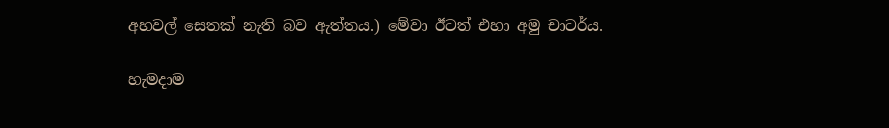අහවල් සෙතක් නැති බව ඇත්තය.) මේවා ඊටත් එහා අමු චාටර්ය.

හැමදාම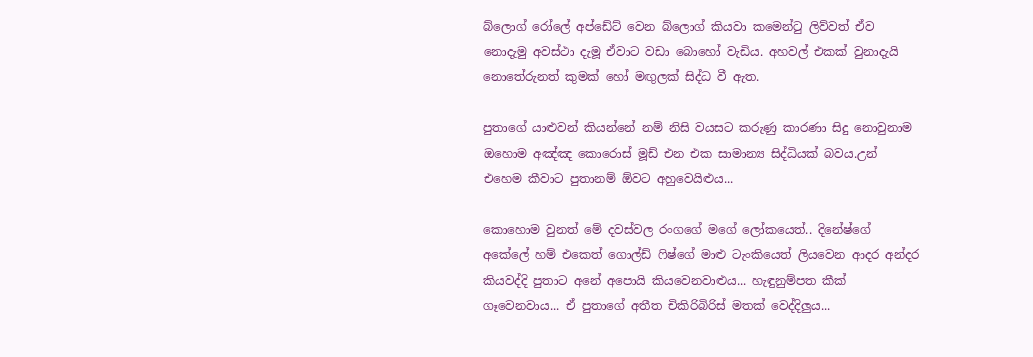බ්ලොග් රෝලේ අප්ඩේට් වෙන බ්ලොග් කියවා කමෙන්ටු ලිව්වත් ඒව නොදැමු අවස්ථා දැමූ ඒවාට වඩා බොහෝ වැඩිය. අහවල් එකක් වුනාදැයි නොතේරුනත් කුමක් හෝ මඟුලක් සිද්ධ වී ඇත.

පුතාගේ යාළුවන් කියන්නේ නම් නිසි වයසට කරුණු කාරණා සිදු නොවුනාම ඔහොම අඤ්ඤ කොරොස් මූඩ් එන එක සාමාන්‍ය සිද්ධියක් බවය.උන් එහෙම කීවාට පුතානම් ඕවට අහුවෙයිළුය...

කොහොම වුනත් මේ දවස්වල රංගගේ මගේ ලෝකයෙත්.. දිනේෂ්ගේ අකේලේ හම් එකෙත් ගොල්ඩ් ෆිෂ්ගේ මාළු ටැංකියෙත් ලියවෙන ආදර අන්දර කියවද්දි පුතාට අනේ අපොයි කියවෙනවාළුය... හැඳුනුම්පත කීක් ගෑවෙනවාය... ඒ පුතාගේ අතීත චිකිරිබිරිස් මතක් වෙද්දිලුය...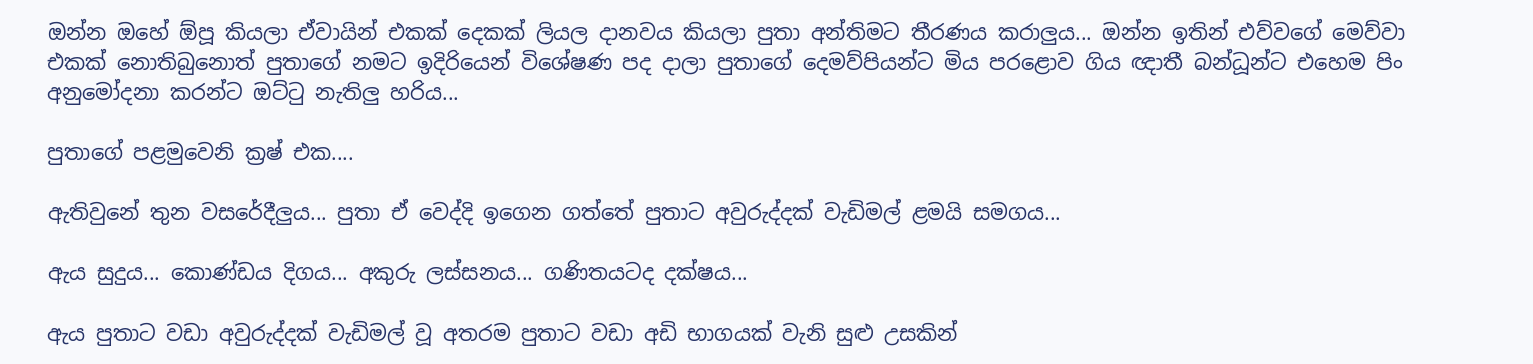ඔන්න ඔහේ ඕපූ කියලා ඒවායින් එකක් දෙකක් ලියල දානවය කියලා පුතා අන්තිමට තීරණය කරාලුය... ඔන්න ඉතින් එව්වගේ මෙව්වා එකක් නොතිබුනොත් පුතාගේ නමට ඉදිරියෙන් විශේෂණ පද දාලා පුතාගේ දෙමව්පියන්ට මිය පරළොව ගිය ඥාතී බන්ධූන්ට එහෙම පිං අනුමෝදනා කරන්ට ඔට්ටු නැතිලු හරිය...

පුතාගේ පළමුවෙනි ක්‍රෂ් එක....

ඇතිවුනේ තුන වසරේදීලුය... පුතා ඒ වෙද්දි ඉගෙන ගත්තේ පුතාට අවුරුද්දක් වැඩිමල් ළමයි සමගය...

ඇය සුදුය... කොණ්ඩය දිගය... අකුරු ලස්සනය... ගණිතයටද දක්ෂය...

ඇය පුතාට වඩා අවුරුද්දක් වැඩිමල් වූ අතරම පුතාට වඩා අඩි භාගයක් වැනි සුළු උසකින්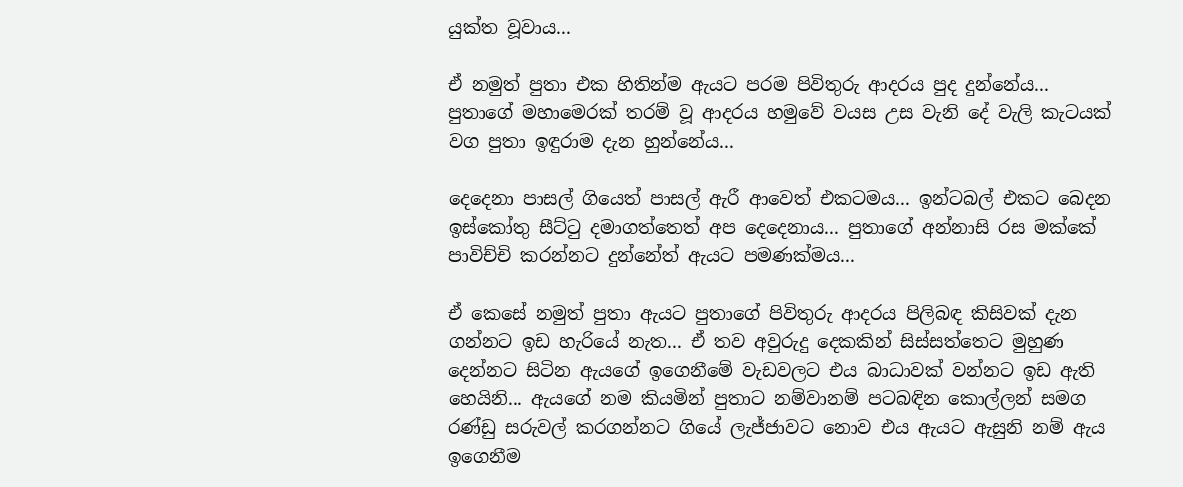යුක්ත වූවාය...

ඒ නමුත් පුතා එක හිතින්ම ඇයට පරම පිවිතුරු ආදරය පුද දුන්නේය... පුතාගේ මහාමෙරක් තරම් වූ ආදරය හමුවේ වයස උස වැනි දේ වැලි කැටයක් වග පුතා ඉඳුරාම දැන හුන්නේය...

දෙදෙනා පාසල් ගියෙත් පාසල් ඇරී ආවෙත් එකටමය... ඉන්ටබල් එකට බෙදන ඉස්කෝතු සීට්ටු දමාගත්තෙත් අප දෙදෙනාය... පුතාගේ අන්නාසි රස මක්කේ පාවිච්චි කරන්නට දුන්නේත් ඇයට පමණක්මය...

ඒ කෙසේ නමුත් පුතා ඇයට පුතාගේ පිවිතුරු ආදරය පිලිබඳ කිසිවක් දැන ගන්නට ඉඩ හැරියේ නැත... ඒ තව අවුරුදු දෙකකින් සිස්සත්තෙට මුහුණ දෙන්නට සිටින ඇයගේ ඉගෙනීමේ වැඩවලට එය බාධාවක් වන්නට ඉඩ ඇති හෙයිනි... ඇයගේ නම කියමින් පුතාට නම්වානම් පටබඳින කොල්ලන් සමග රණ්ඩු සරුවල් කරගන්නට ගියේ ලැජ්ජාවට නොව එය ඇයට ඇසුනි නම් ඇය ඉගෙනීම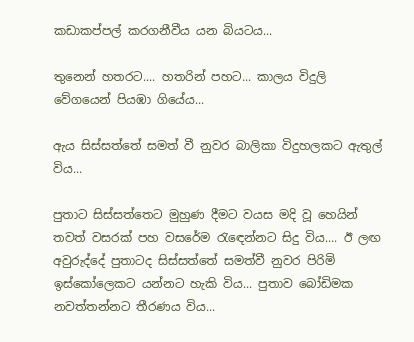කඩාකප්පල් කරගනීවීය යන බියටය...

තුනෙන් හතරට.... හතරින් පහට... කාලය විදුලි වේගයෙන් පියඹා ගියේය...

ඇය සිස්සත්තේ සමත් වී නුවර බාලිකා විදුහලකට ඇතුල් විය...

පුතාට සිස්සත්තෙට මුහුණ දීමට වයස මදි වූ හෙයින් තවත් වසරක් පහ වසරේම රැඳෙන්නට සිදු විය.... ඊ ලඟ අවුරුද්දේ පුතාටද සිස්සත්තේ සමත්වී නුවර පිරිමි ඉස්කෝලෙකට යන්නට හැකි විය... පුතාව බෝඩිමක නවත්තන්නට තීරණය විය...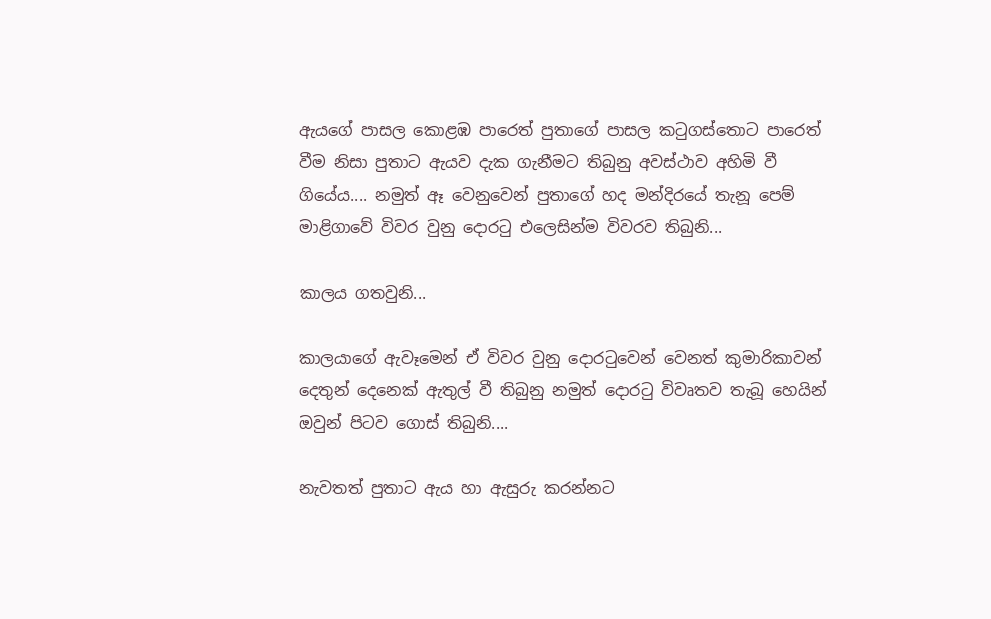ඇයගේ පාසල කොළඹ පාරෙත් පුතාගේ පාසල කටුගස්තොට පාරෙත් වීම නිසා පුතාට ඇයව දැක ගැනීමට තිබුනු අවස්ථාව අහිමි වී ගියේය.... නමුත් ඈ වෙනුවෙන් පුතාගේ හද මන්දිරයේ තැනූ පෙම් මාළිගාවේ විවර වුනු දොරටු එලෙසින්ම විවරව තිබුනි...

කාලය ගතවුනි...

කාලයාගේ ඇවෑමෙන් ඒ විවර වුනු දොරටුවෙන් වෙනත් කුමාරිකාවන් දෙතුන් දෙනෙක් ඇතුල් වී තිබුනු නමුත් දොරටු විවෘතව තැබූ හෙයින් ඔවුන් පිටව ගොස් තිබුනි....

නැවතත් පුතාට ඇය හා ඇසුරු කරන්නට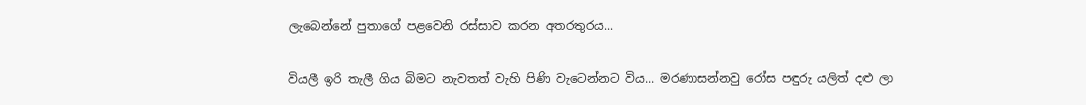ලැබෙන්නේ පුතාගේ පළවෙනි රස්සාව කරන අතරතුරය...

වියලී ඉරි තැලී ගිය බිමට නැවතත් වැහි පිණි වැටෙන්නට විය... මරණාසන්නවු රෝස පඳුරු යලිත් දළු ලා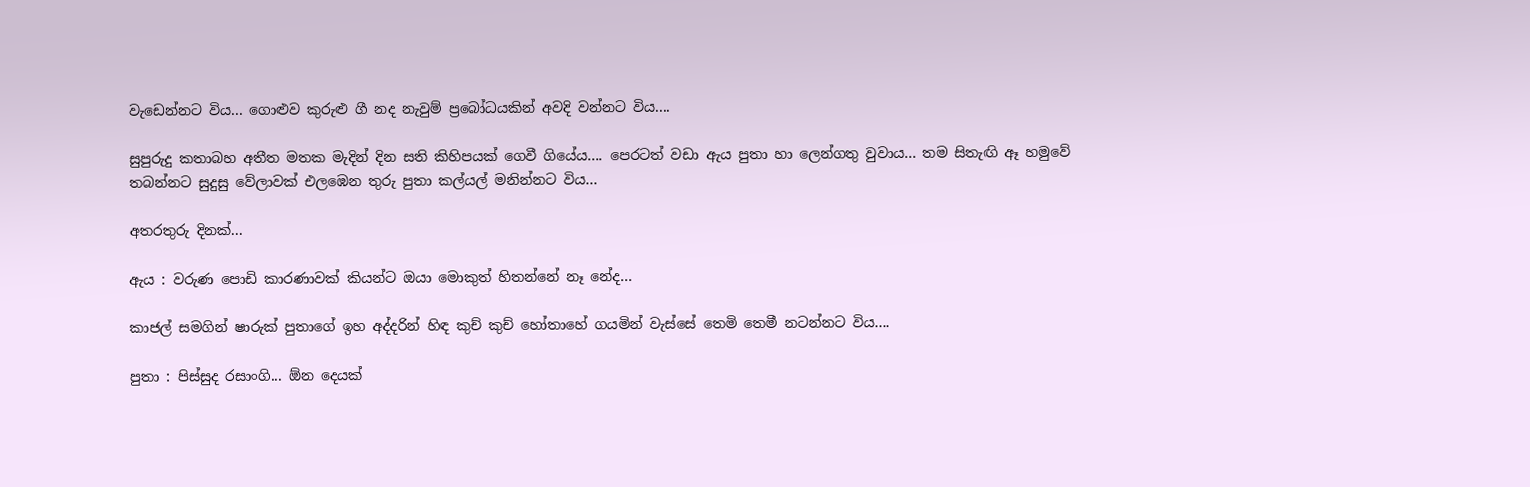වැඩෙන්නට විය... ගොළුව කුරුළු ගී නද නැවුම් ප්‍රබෝධයකින් අවදි වන්නට විය....

සුපුරුදු කතාබහ අතීත මතක මැදින් දින සති කිහිපයක් ගෙවී ගියේය.... පෙරටත් වඩා ඇය පුතා හා ලෙන්ගතු වුවාය... තම සිතැඟි ඈ හමුවේ තබන්නට සුදුසු වේලාවක් එලඹෙන තුරු පුතා කල්යල් මනින්නට විය...

අතරතුරු දිනක්...

ඇය : වරුණ පොඩි කාරණාවක් කියන්ට ඔයා මොකුත් හිතන්නේ නෑ නේද...

කාජල් සමගින් ෂාරුක් පුතාගේ ඉහ අද්දරින් හිඳ කුච් කුච් හෝතාහේ ගයමින් වැස්සේ තෙමි තෙමී නටන්නට විය....

පුතා : පිස්සුද රසාංගි... ඕන දෙයක්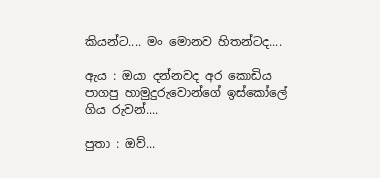කියන්ට.... මං මොනව හිතන්ටද....

ඇය : ඔයා දන්නවද අර කොඩිය පාගපු හාමුදුරුවොන්ගේ ඉස්කෝලේ ගිය රුවන්....

පුතා : ඔව්...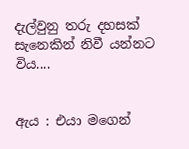දැල්වුනු තරු දහසක් සැනෙකින් නිවී යන්නට විය....


ඇය : එයා මගෙන්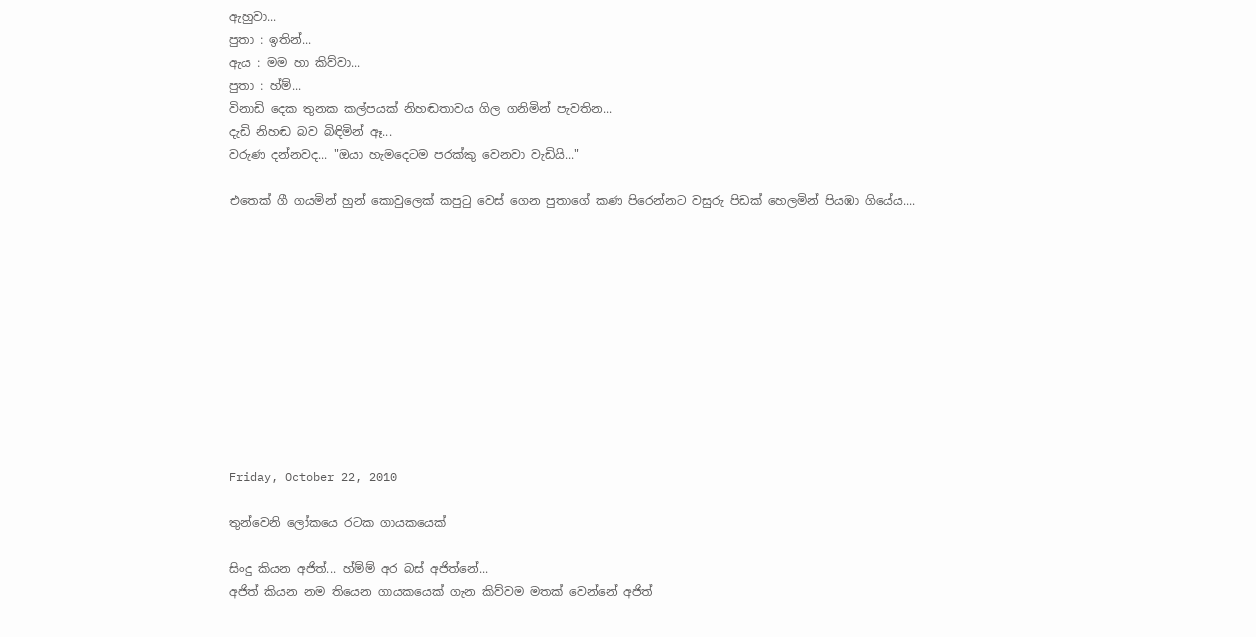ඇහුවා...
පුතා : ඉතින්...
ඇය : මම හා කිව්වා...
පුතා : හ්ම්...
විනාඩි දෙක තුනක කල්පයක් නිහඬතාවය ගිල ගනිමින් පැවතින...
දැඩි නිහඬ බව බිඳිමින් ඈ...
වරුණ දන්නවද... "ඔයා හැමදෙටම පරක්කු වෙනවා වැඩියි..."

එතෙක් ගී ගයමින් හුන් කොවුලෙක් කපුටු වෙස් ගෙන පුතාගේ කණ පිරෙන්නට වසුරු පිඩක් හෙලමින් පියඹා ගියේය....











Friday, October 22, 2010

තුන්වෙනි ලෝකයෙ රටක ගායකයෙක්

සිංදු කියන අජිත්... හ්ම්ම් අර බස් අජිත්නේ...
අජිත් කියන නම තියෙන ගායකයෙක් ගැන කිව්වම මතක් වෙන්නේ අජිත්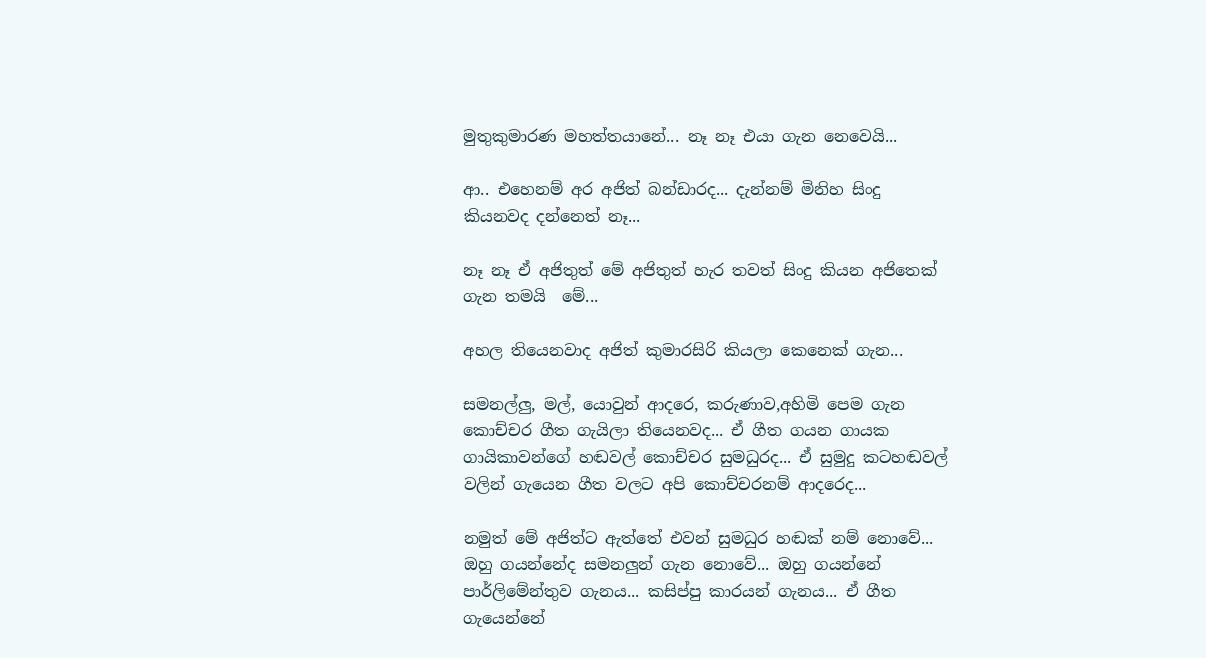මුතුකුමාරණ මහත්තයානේ... නෑ නෑ එයා ගැන නෙවෙයි...

ආ.. එහෙනම් අර අජිත් බන්ඩාරද... දැන්නම් මිනිහ සිංදු කියනවද දන්නෙත් නෑ...

නෑ නෑ ඒ අජිතුත් මේ අජිතුත් හැර තවත් සිංදු කියන අජිතෙක් ගැන තමයි  මේ...

අහල තියෙනවාද අජිත් කුමාරසිරි කියලා කෙනෙක් ගැන...

සමනල්ලු, මල්, යොවුන් ආදරෙ, කරුණාව,අහිමි පෙම ගැන කොච්චර ගීත ගැයිලා තියෙනවද... ඒ ගීත ගයන ගායක ගායිකාවන්ගේ හඬවල් කොච්චර සුමධුරද... ඒ සුමුදු කටහඬවල් වලින් ගැයෙන ගීත වලට අපි කොච්චරනම් ආදරෙද...

නමුත් මේ අජිත්ට ඇත්තේ එවන් සුමධුර හඬක් නම් නොවේ... ඔහු ගයන්නේද සමනලුන් ගැන නොවේ... ඔහු ගයන්නේ පාර්ලිමේන්තුව ගැනය... කසිප්පු කාරයන් ගැනය... ඒ ගීත ගැයෙන්නේ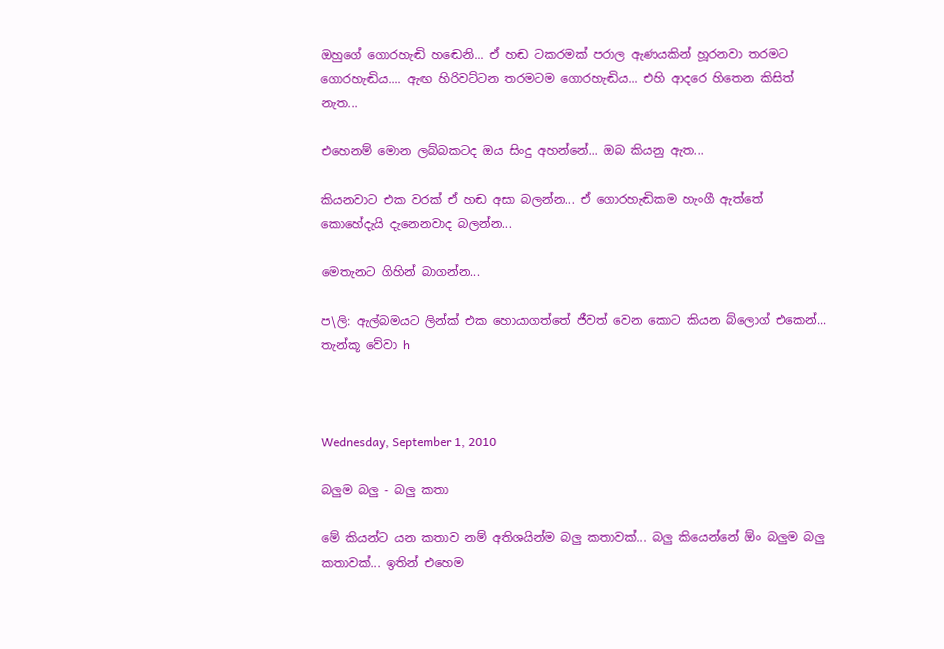ඔහුගේ ගොරහැඬි හඬෙනි... ඒ හඬ ටකරමක් පරාල ඇණයකින් හූරනවා තරමට ගොරහැඬිය.... ඇඟ හිරිවට්ටන තරමටම ගොරහැඬිය... එහි ආදරෙ හිතෙන කිසිත් නැත...

එහෙනම් මොන ලබ්බකටද ඔය සිංදු අහන්නේ... ඔබ කියනු ඇත...

කියනවාට එක වරක් ඒ හඬ අසා බලන්න... ඒ ගොරහැඬිකම හැංගී ඇත්තේ කොහේදැයි දැනෙනවාද බලන්න...

මෙතැනට ගිහින් බාගන්න...

ප\ලි: ඇල්බමයට ලින්ක් එක හොයාගත්තේ ජීවත් වෙන කොට කියන බ්ලොග් එකෙන්... තැන්කූ වේවා h



Wednesday, September 1, 2010

බලුම බලු - බලු කතා

මේ කියන්ට යන කතාව නම් අතිශයින්ම බලු කතාවක්... බලු කියෙන්නේ ඕං බලුම බලු කතාවක්... ඉතින් එහෙම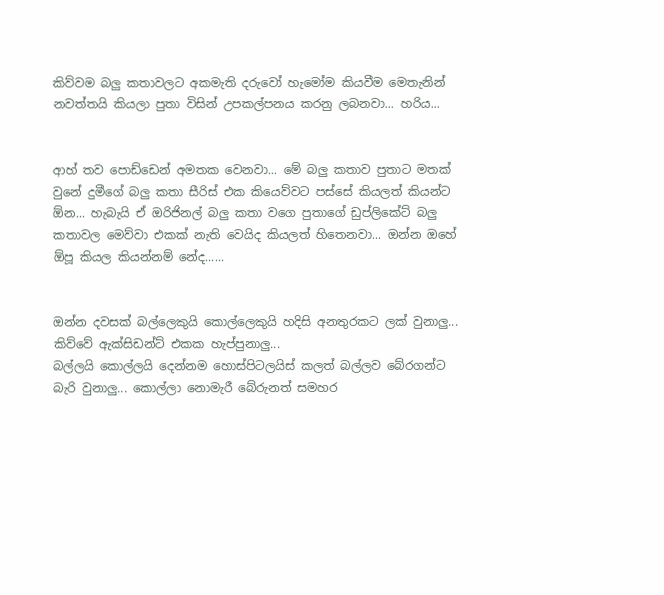කිව්වම බලු කතාවලට අකමැති දරුවෝ හැමෝම කියවීම මෙතැනින් නවත්තයි කියලා පුතා විසින් උපකල්පනය කරනු ලබනවා... හරිය...


ආහ් තව පොඩ්ඩෙන් අමතක වෙනවා... මේ බලු කතාව පුතාට මතක් වුනේ දුමීගේ බලු කතා සීරිස් එක කියෙව්වට පස්සේ කියලත් කියන්ට ඕන... හැබැයි ඒ ඔරිජිනල් බලු කතා වගෙ පුතාගේ ඩුප්ලිකේට් බලු කතාවල මෙව්වා එකක් නැති වෙයිද කියලත් හිතෙනවා... ඔන්න ඔහේ ඕපූ කියල කියන්නම් නේද......


ඔන්න දවසක් බල්ලෙකුයි කොල්ලෙකුයි හදිසි අනතුරකට ලක් වුනාලු... කිව්වේ ඇක්සිඩන්ට් එකක හැප්පුනාලු...
බල්ලයි කොල්ලයි දෙන්නම හොස්පිටලයිස් කලත් බල්ලව බේරගන්ට බැරි වුනාලු... කොල්ලා නොමැරී බේරුනත් සමහර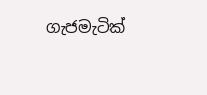ගැජමැටික්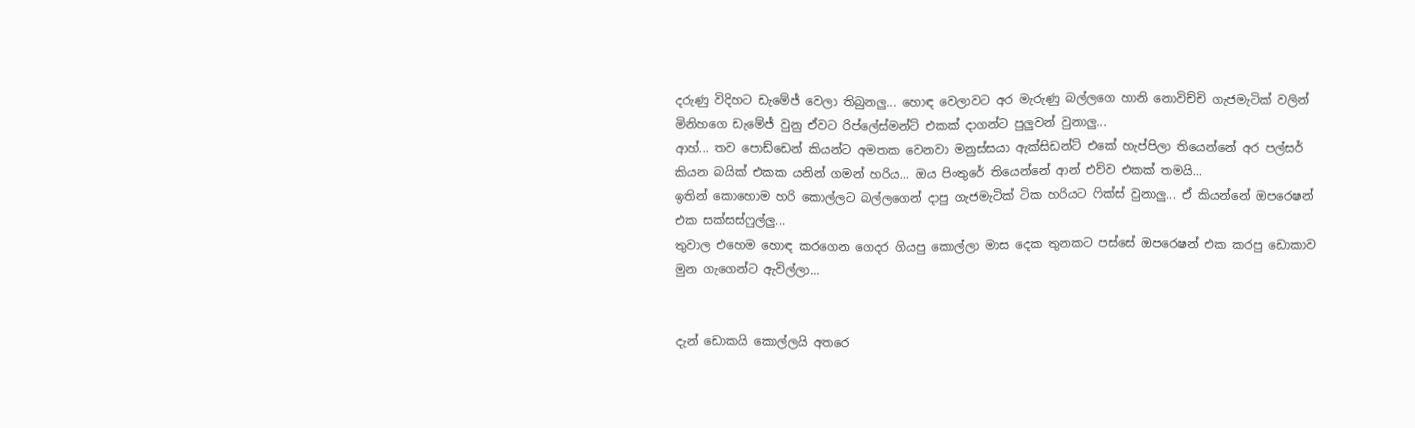දරුණු විදිහට ඩැමේජ් වෙලා තිබුනලු... හොඳ වෙලාවට අර මැරුණු බල්ලගෙ හානි නොවිච්චි ගැජමැටික් වලින් මිනිහගෙ ඩැමේජ් වුනු ඒවට රිප්ලේස්මන්ට් එකක් දාගන්ට පුලුවන් වුනාලු...
ආහ්... තව පොඩ්ඩෙන් කියන්ට අමතක වෙනවා මනුස්සයා ඇක්සිඩන්ට් එකේ හැප්පිලා තියෙන්නේ අර පල්සර් කියන බයික් එකක යනින් ගමන් හරිය... ඔය පිංතුරේ තියෙන්නේ ආන් එව්ව එකක් තමයි...
ඉතින් කොහොම හරි කොල්ලට බල්ලගෙන් දාපු ගැජමැටික් ටික හරියට ෆික්ස් වුනාලු... ඒ කියන්නේ ඔපරෙෂන් එක සක්සස්ෆුල්ලු...
තුවාල එහෙම හොඳ කරගෙන ගෙදර ගියපු කොල්ලා මාස දෙක තුනකට පස්සේ ඔපරෙෂන් එක කරපු ඩොකාව මුන ගැගෙන්ට ඇවිල්ලා...


දැන් ඩොකයි කොල්ලයි අතරෙ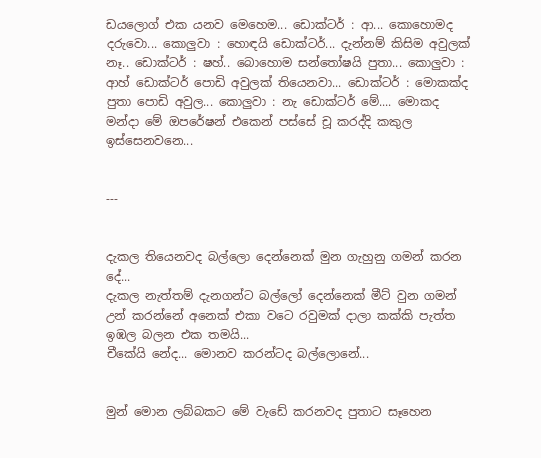ඩයලොග් එක යනව මෙහෙම... ඩොක්ටර් : ආ... කොහොමද දරුවො... කොලුවා : හොඳයි ඩොක්ටර්... දැන්නම් කිසිම අවුලක් නෑ.. ඩොක්ටර් : ෂහ්.. බොහොම සන්තෝෂයි පුතා... කොලුවා : ආහ් ඩොක්ටර් පොඩි අවුලක් තියෙනවා... ඩොක්ටර් : මොකක්ද පුතා පොඩි අවුල... කොලුවා : නැ ඩොක්ටර් මේ.... මොකද මන්දා මේ ඔපරේෂන් එකෙන් පස්සේ චූ කරද්දි කකුල ඉස්සෙනවනෙ...


---


දැකල තියෙනවද බල්ලො දෙන්නෙක් මුන ගැහුනු ගමන් කරන දේ...
දැකල නැත්තම් දැනගන්ට බල්ලෝ දෙන්නෙක් මීට් වුන ගමන් උන් කරන්නේ අනෙක් එකා වටෙ රවුමක් දාලා කක්කි පැත්ත ඉඹල බලන එක තමයි...
චීකේයි නේද... මොනව කරන්ටද බල්ලොනේ...


මුන් මොන ලබ්බකට මේ වැඩේ කරනවද පුතාට සෑහෙන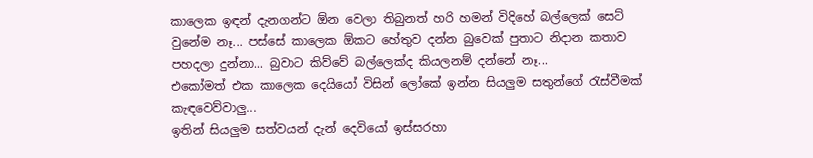කාලෙක ඉඳන් දැනගන්ට ඕන වෙලා තිබුනත් හරි හමන් විදිහේ බල්ලෙක් සෙට් වුනේම නෑ... පස්සේ කාලෙක ඕකට හේතුව දන්න බුවෙක් පුතාට නිදාන කතාව පහදලා දුන්නා... බුවාට කිව්වේ බල්ලෙක්ද කියලනම් දන්නේ නෑ...
එකෝමත් එක කාලෙක දෙයියෝ විසින් ලෝකේ ඉන්න සියලුම සතුන්ගේ රැස්වීමක් කැඳවෙව්වාලු...
ඉතින් සියලුම සත්වයන් දැන් දෙවියෝ ඉස්සරහා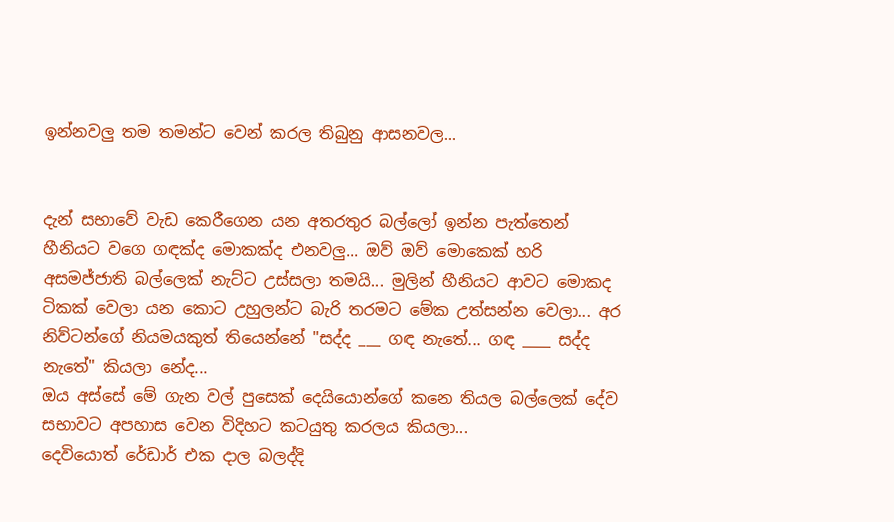ඉන්නවලු තම තමන්ට වෙන් කරල තිබුනු ආසනවල...


දැන් සභාවේ වැඩ කෙරීගෙන යන අතරතුර බල්ලෝ ඉන්න පැත්තෙන් හීනියට වගෙ ගඳක්ද මොකක්ද එනවලු... ඔව් ඔව් මොකෙක් හරි අසමජ්ජාති බල්ලෙක් නැට්ට උස්සලා තමයි... මුලින් හීනියට ආවට මොකද ටිකක් වෙලා යන කොට උහුලන්ට බැරි තරමට මේක උත්සන්න වෙලා... අර නිව්ටන්ගේ නියමයකුත් තියෙන්නේ "සද්ද ___ ගඳ නැතේ... ගඳ ____ සද්ද නැතේ" කියලා නේද...
ඔය අස්සේ මේ ගැන වල් පුසෙක් දෙයියොන්ගේ කනෙ තියල බල්ලෙක් දේව සභාවට අපහාස වෙන විදිහට කටයුතු කරලය කියලා...
දෙවියොත් රේඩාර් එක දාල බලද්දි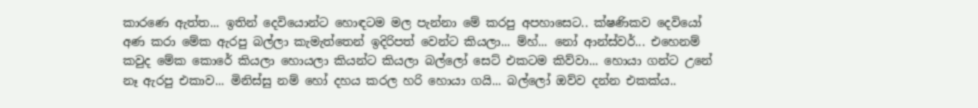කාරණෙ ඇත්ත... ඉතින් දෙවියොන්ට හොඳටම මල පැන්නා මේ කරපු අපහාසෙට.. ක්ෂණිකව දෙවියෝ අණ කරා මේක ඇරපු බල්ලා කැමැත්තෙන් ඉදිරිපත් වෙන්ට කියලා... ම්හ්... නෝ ආන්ස්වර්... එහෙනම් කවුද මේක කොරේ කියලා හොයලා කියන්ට කියලා බල්ලෝ සෙට් එකටම කිව්වා... හොයා ගන්ට උනේ නෑ ඇරපු එකාව... මිනිස්සු නම් හෝ දහය කරල හරි හොයා ගයි... බල්ලෝ ඔව්ව දන්න එකක්ය..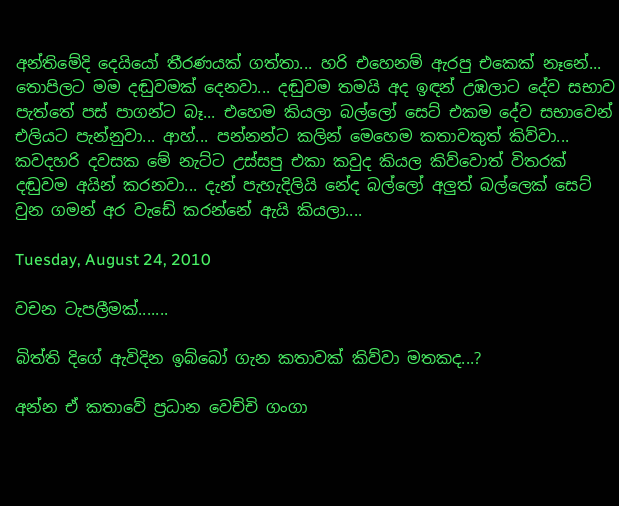අන්තිමේදි දෙයියෝ තීරණයක් ගත්තා... හරි එහෙනම් ඇරපු එකෙක් නෑනේ... තොපිලට මම දඬුවමක් දෙනවා... දඬුවම තමයි අද ඉඳන් උඹලාට දේව සභාව පැත්තේ පස් පාගන්ට බෑ... එහෙම කියලා බල්ලෝ සෙට් එකම දේව සභාවෙන් එලියට පැන්නුවා... ආහ්... පන්නන්ට කලින් මෙහෙම කතාවකුත් කිව්වා... කවදහරි දවසක මේ නැට්ට උස්සපු එකා කවුද කියල කිව්වොත් විතරක් දඬුවම අයින් කරනවා... දැන් පැහැදිලියි නේද බල්ලෝ අලුත් බල්ලෙක් සෙට් වුන ගමන් අර වැඩේ කරන්නේ ඇයි කියලා....

Tuesday, August 24, 2010

වචන ටැපලීමක්.......

බිත්ති දිගේ ඇවිදින ඉබ්බෝ ගැන කතාවක් කිව්වා මතකද...?

අන්න ඒ කතාවේ ප්‍රධාන වෙච්චි ගංගා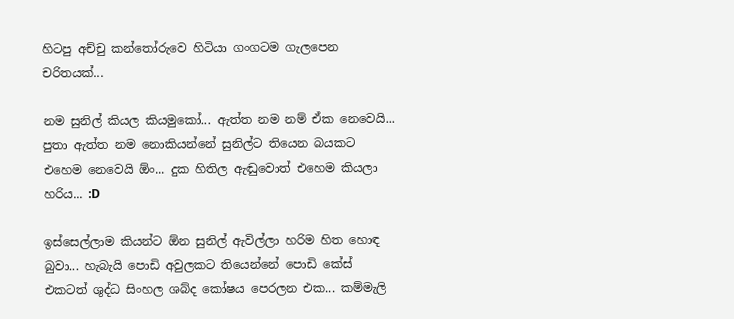හිටපු අච්චු කන්තෝරුවෙ හිටියා ගංගටම ගැලපෙන චරිතයක්...

නම සුනිල් කියල කියමුකෝ... ඇත්ත නම නම් ඒක නෙවෙයි... පුතා ඇත්ත නම නොකියන්නේ සුනිල්ට තියෙන බයකට එහෙම නෙවෙයි ඕං... දුක හිතිල ඇඬුවොත් එහෙම කියලා හරිය... :D

ඉස්සෙල්ලාම කියන්ට ඕන සුනිල් ඇවිල්ලා හරිම හිත හොඳ බුවා... හැබැයි පොඩි අවුලකට තියෙන්නේ පොඩි කේස් එකටත් ශුද්ධ සිංහල ශබ්ද කෝෂය පෙරලන එක... කම්මැලි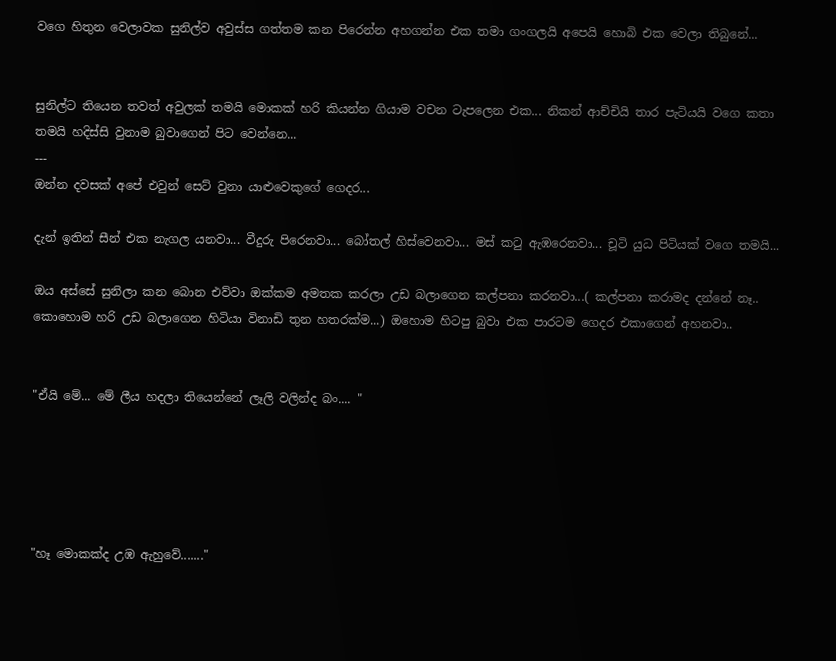වගෙ හිතුන වෙලාවක සුනිල්ව අවුස්ස ගත්තම කන පිරෙන්න අහගන්න එක තමා ගංගලයි අපෙයි හොබි එක වෙලා තිබුනේ...


සුනිල්ට තියෙන තවත් අවුලක් තමයි මොකක් හරි කියන්න ගියාම වචන ටැපලෙන එක... නිකන් ආච්චියි තාර පැටියයි වගෙ කතා තමයි හදිස්සි වුනාම බුවාගෙන් පිට වෙන්නෙ...
---
ඔන්න දවසක් අපේ එවුන් සෙට් වුනා යාළුවෙකුගේ ගෙදර...

දැන් ඉතින් සීන් එක නැගල යනවා... වීදුරු පිරෙනවා... බෝතල් හිස්වෙනවා... මස් කටු ඇඹරෙනවා... චූටි යුධ පිටියක් වගෙ තමයි...

ඔය අස්සේ සුනිලා කන බොන එව්වා ඔක්කම අමතක කරලා උඩ බලාගෙන කල්පනා කරනවා...( කල්පනා කරාමද දන්නේ නෑ.. කොහොම හරි උඩ බලාගෙන හිටියා විනාඩි තුන හතරක්ම...) ඔහොම හිටපු බුවා එක පාරටම ගෙදර එකාගෙන් අහනවා..


"ඒයි මේ... මේ ලීය හදලා තියෙන්නේ ලෑලි වලින්ද බං.... "





"හෑ මොකක්ද උඹ ඇහුවේ......."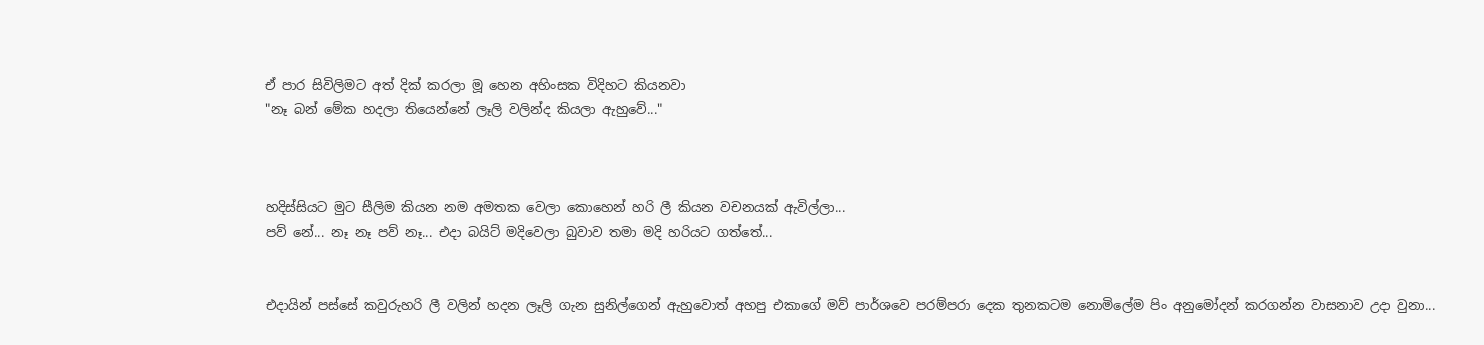ඒ පාර සිවිලිමට අත් දික් කරලා මූ හෙන අහිංසක විදිහට කියනවා
"නෑ බන් මේක හදලා තියෙන්නේ ලෑලි වලින්ද කියලා ඇහුවේ..."



හදිස්සියට මුට සීලිම කියන නම අමතක වෙලා කොහෙන් හරි ලී කියන වචනයක් ඇවිල්ලා...
පව් නේ... නෑ නෑ පව් නෑ... එදා බයිට් මදිවෙලා බුවාව තමා මදි හරියට ගත්තේ...


එදායින් පස්සේ කවුරුහරි ලී වලින් හදන ලෑලි ගැන සුනිල්ගෙන් ඇහුවොත් අහපු එකාගේ මව් පාර්ශවෙ පරම්පරා දෙක තුනකටම නොමිලේම පිං අනුමෝදන් කරගන්න වාසනාව උදා වුනා...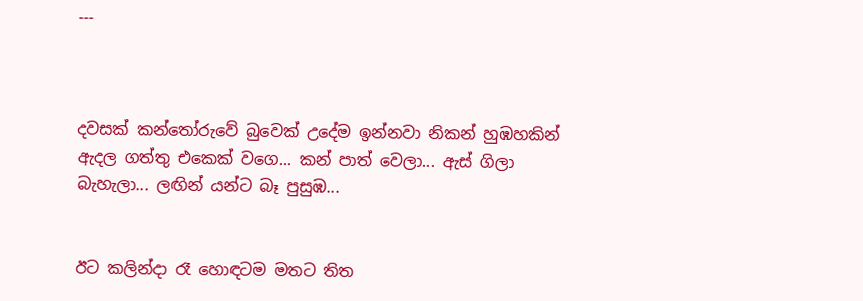---



දවසක් කන්තෝරුවේ බුවෙක් උදේම ඉන්නවා නිකන් හුඹහකින් ඇදල ගත්තු එකෙක් වගෙ... කන් පාත් වෙලා... ඇස් ගිලා බැහැලා... ලඟින් යන්ට බෑ පුසුඹ...


ඊට කලින්දා රෑ හොඳටම මතට තිත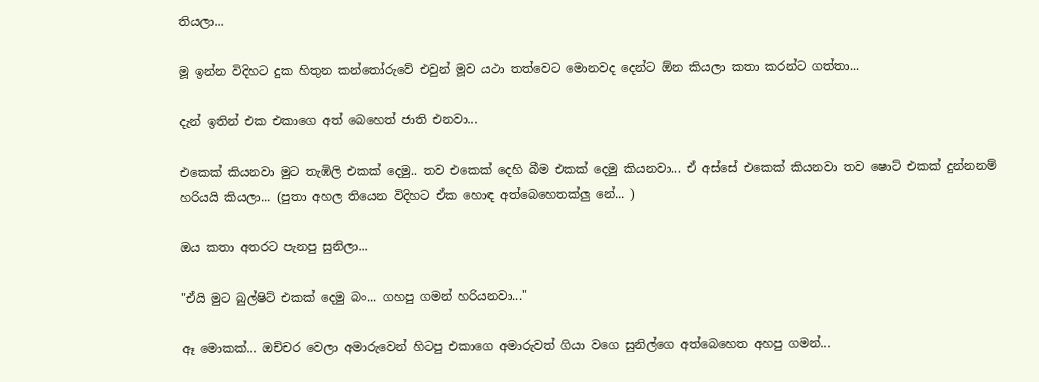තියලා...

මූ ඉන්න විදිහට දුක හිතුන කන්තෝරුවේ එවුන් මූව යථා තත්වෙට මොනවද දෙන්ට ඕන කියලා කතා කරන්ට ගත්තා...

දැන් ඉතින් එක එකාගෙ අත් බෙහෙත් ජාති එනවා...

එකෙක් කියනවා මුට තැඹිලි එකක් දෙමු.. තව එකෙක් දෙහි බීම එකක් දෙමු කියනවා... ඒ අස්සේ එකෙක් කියනවා තව ෂොට් එකක් දුන්නනම් හරියයි කියලා... (පුතා අහල තියෙන විදිහට ඒක හොඳ අත්බෙහෙතක්ලු නේ... )

ඔය කතා අතරට පැනපු සුනිලා...

"ඒයි මුට බුල්ෂිට් එකක් දෙමු බං... ගහපු ගමන් හරියනවා..."

ඈ මොකක්... ඔච්චර වෙලා අමාරුවෙන් හිටපු එකාගෙ අමාරුවත් ගියා වගෙ සුනිල්ගෙ අත්බෙහෙත අහපු ගමන්...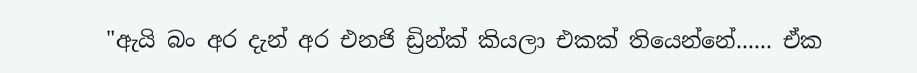"ඇයි බං අර දැන් අර එනජි ඩ්‍රින්ක් කියලා එකක් තියෙන්නේ...... ඒක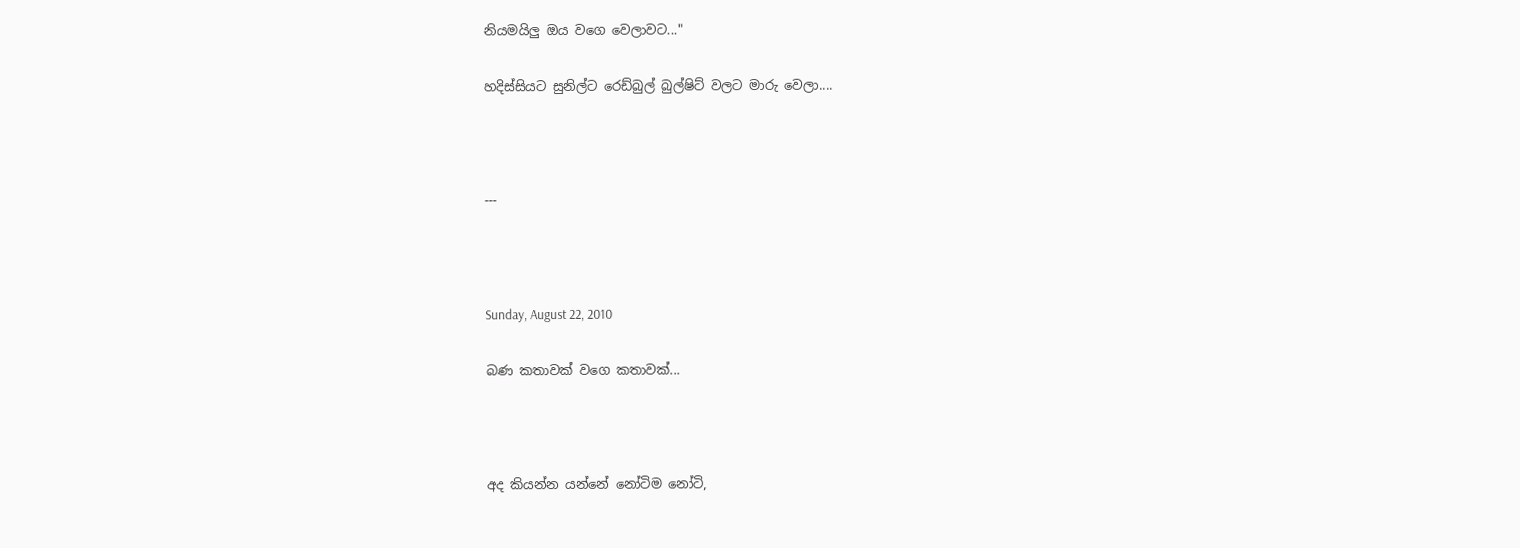නියමයිලු ඔය වගෙ වෙලාවට..."

හදිස්සියට සුනිල්ට රෙඩ්බුල් බුල්ෂිට් වලට මාරු වෙලා....



---



Sunday, August 22, 2010

බණ කතාවක් වගෙ කතාවක්...



අද කියන්න යන්නේ නෝටිම නෝටි,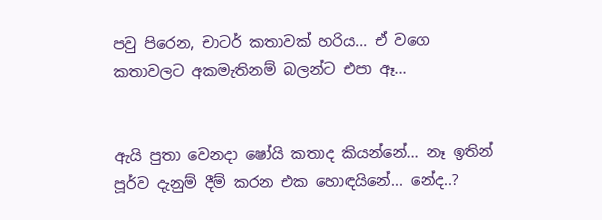පවු පිරෙන, චාටර් කතාවක් හරිය... ඒ වගෙ කතාවලට අකමැතිනම් බලන්ට එපා ඈ...


ඇයි පුතා වෙනදා ෂෝයි කතාද කියන්නේ... නෑ ඉතින් පූර්ව දැනුම් දීම් කරන එක හොඳයිනේ... නේද..?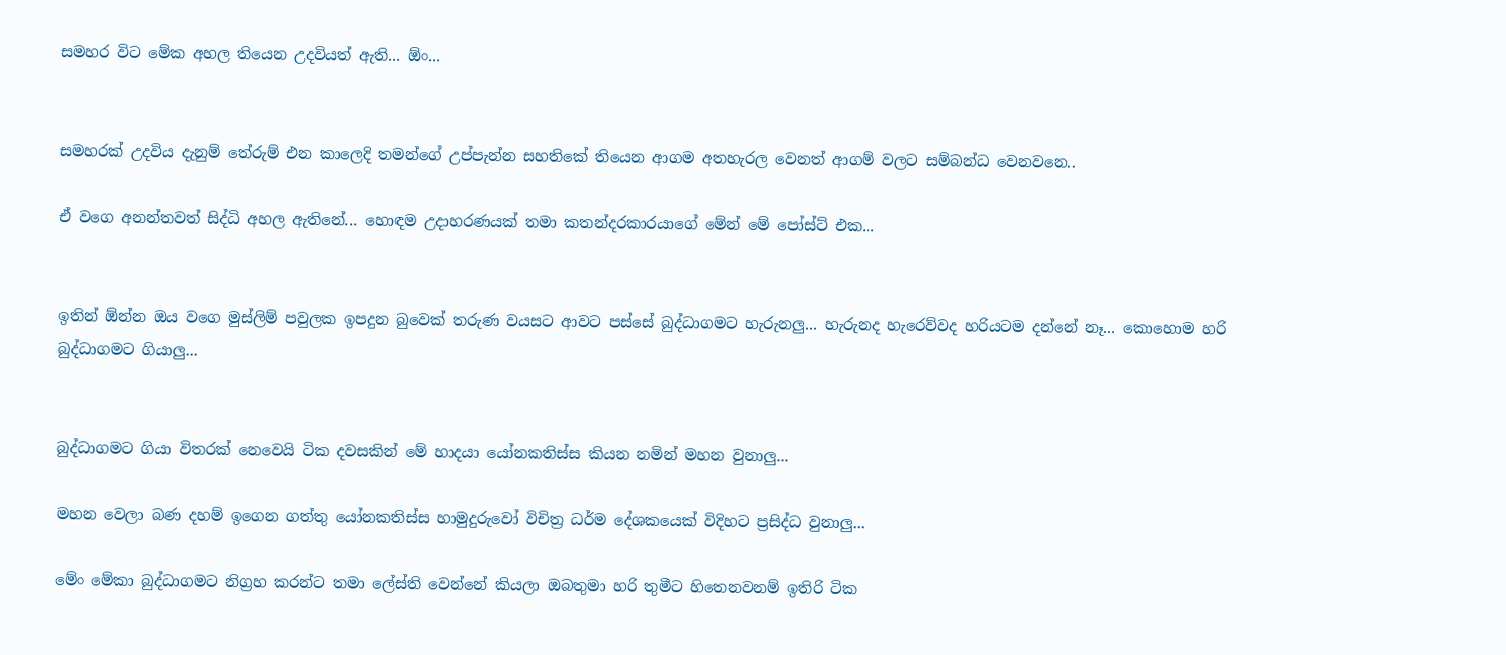සමහර විට මේක අහල තියෙන උදවියත් ඇති... ඕං...


සමහරක් උදවිය දැනුම් තේරුම් එන කාලෙදි තමන්ගේ උප්පැන්න සහතිකේ තියෙන ආගම අතහැරල වෙනත් ආගම් වලට සම්බන්ධ වෙනවනෙ..

ඒ වගෙ අනන්තවත් සිද්ධි අහල ඇතිනේ... හොඳම උදාහරණයක් තමා කතන්දරකාරයාගේ මේන් මේ පෝස්ට් එක...


ඉතින් ඕන්න ඔය වගෙ මුස්ලිම් පවුලක ඉපදුන බුවෙක් තරුණ වයසට ආවට පස්සේ බුද්ධාගමට හැරුනලු... හැරුනද හැරෙව්වද හරියටම දන්නේ නෑ... කොහොම හරි බුද්ධාගමට ගියාලු...


බුද්ධාගමට ගියා විතරක් නෙවෙයි ටික දවසකින් මේ හාදයා යෝනකතිස්ස කියන නමින් මහන වුනාලු...

මහන වෙලා බණ දහම් ඉගෙන ගත්තු යෝනකතිස්ස හාමුදුරුවෝ විචිත්‍ර ධර්ම දේශකයෙක් විදිහට ප්‍රසිද්ධ වුනාලු...

මේං මේකා බුද්ධාගමට නිග්‍රහ කරන්ට තමා ලේස්ති වෙන්නේ කියලා ඔබතුමා හරි තුමීට හිතෙනවනම් ඉතිරි ටික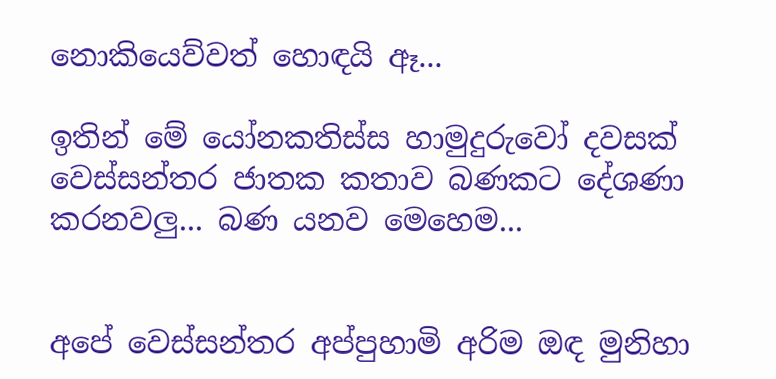නොකියෙව්වත් හොඳයි ඈ...

ඉතින් මේ යෝනකතිස්ස හාමුදුරුවෝ දවසක් වෙස්සන්තර ජාතක කතාව බණකට දේශණා කරනවලු... බණ යනව මෙහෙම...


අපේ වෙස්සන්තර අප්පුහාමි අරිම ඔඳ මුනිහා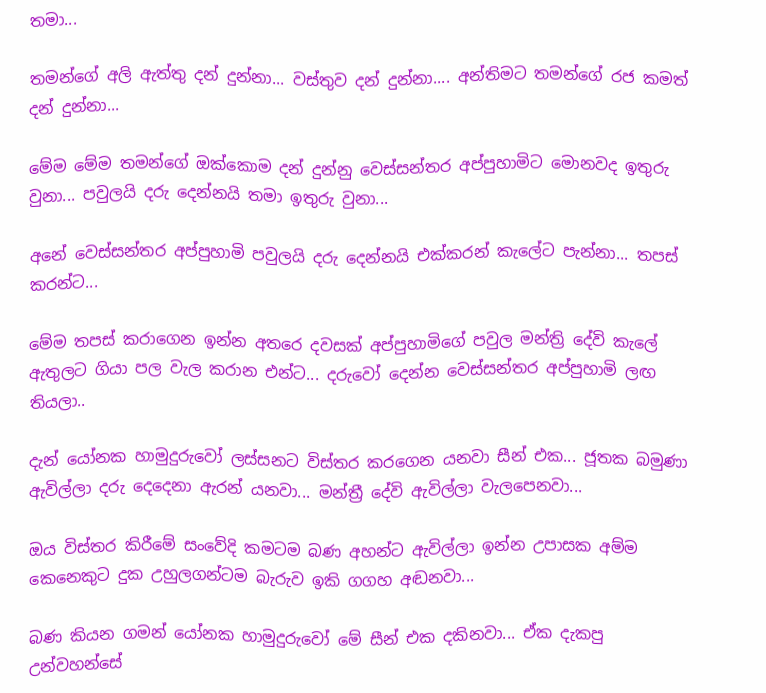තමා...

තමන්ගේ අලි ඇත්තු දන් දුන්නා... වස්තුව දන් දුන්නා.... අන්තිමට තමන්ගේ රජ කමත් දන් දුන්නා...

මේම මේම තමන්ගේ ඔක්කොම දන් දුන්නු වෙස්සන්තර අප්පුහාමිට මොනවද ඉතුරු වුනා... පවුලයි දරු දෙන්නයි තමා ඉතුරු වුනා...

අනේ වෙස්සන්තර අප්පුහාමි පවුලයි දරු දෙන්නයි එක්කරන් කැලේට පැන්නා... තපස් කරන්ට...

මේම තපස් කරාගෙන ඉන්න අතරෙ දවසක් අප්පුහාමිගේ පවුල මන්ත්‍රි දේවි කැලේ ඇතුලට ගියා පල වැල කරාන එන්ට... දරුවෝ දෙන්න වෙස්සන්තර අප්පුහාමි ලඟ තියලා..

දැන් යෝනක හාමුදුරුවෝ ලස්සනට විස්තර කරගෙන යනවා සීන් එක... ජූතක බමුණා ඇවිල්ලා දරු දෙදෙනා ඇරන් යනවා... මන්ත්‍රී දේවි ඇවිල්ලා වැලපෙනවා...

ඔය විස්තර කිරීමේ සංවේදි කමටම බණ අහන්ට ඇවිල්ලා ඉන්න උපාසක අම්ම කෙනෙකුට දුක උහුලගන්ටම බැරුව ඉකි ගගහ අඬනවා...

බණ කියන ගමන් යෝනක හාමුදුරුවෝ මේ සීන් එක දකිනවා... ඒක දැකපු උන්වහන්සේ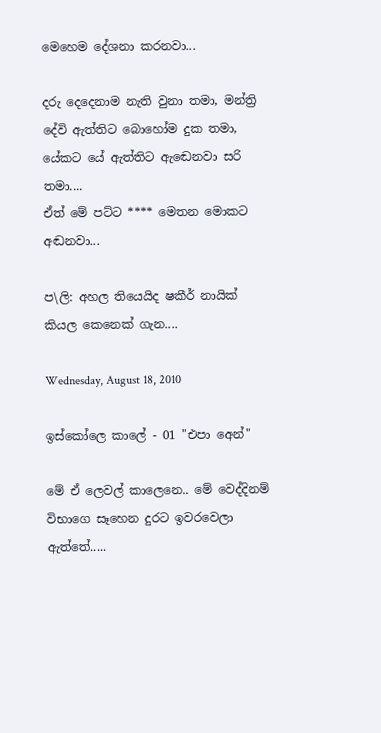මෙහෙම දේශනා කරනවා...

දරු දෙදෙනාම නැති වුනා තමා, මන්ත්‍රි දේවි ඇත්තිට බොහෝම දුක තමා, යේකට යේ ඇත්තිට ඇඬෙනවා සරි තමා....
ඒත් මේ පට්ට **** මෙතන මොකට අඬනවා...

ප\ලි: අහල තියෙයිද ෂකීර් නායික් කියල කෙනෙක් ගැන....

Wednesday, August 18, 2010

ඉස්කෝලෙ කාලේ - 01 "එපා අෙන්"

මේ ඒ ලෙවල් කාලෙනෙ.. මේ වෙද්දිනම් විභාගෙ සෑහෙන දුරට ඉවරවෙලා ඇත්තේ.....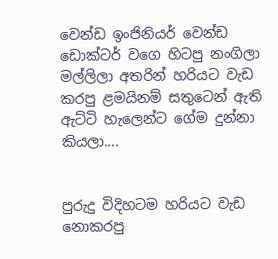වෙන්ඩ ඉංජිනියර් වෙන්ඩ ඩොක්ටර් වගෙ හිටපු නංගිලා මල්ලිලා අතරින් හරියට වැඩ කරපු ළමයිනම් සතුටෙන් ඇති ඇට්ටි හැලෙන්ට ගේම දුන්නා කියලා....


පුරුදු විදිහටම හරියට වැඩ නොකරපු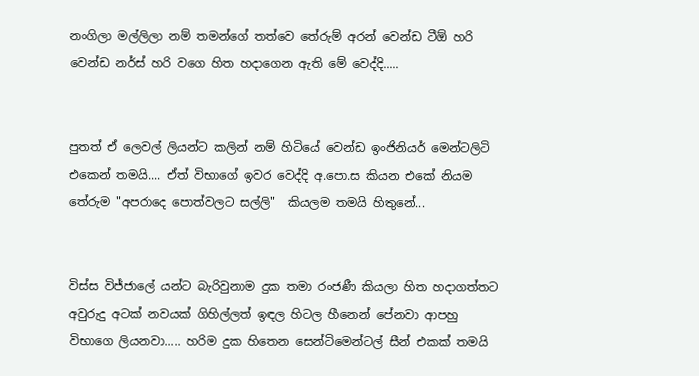නංගිලා මල්ලිලා නම් තමන්ගේ තත්වෙ තේරුම් අරන් වෙන්ඩ ටීඕ හරි වෙන්ඩ නර්ස් හරි වගෙ හිත හදාගෙන ඇති මේ වෙද්දි.....


පුතත් ඒ ලෙවල් ලියන්ට කලින් නම් හිටියේ වෙන්ඩ ඉංජිනියර් මෙන්ටලිටි එකෙන් තමයි.... ඒත් විභාගේ ඉවර වෙද්දි අ.පො.ස කියන එකේ නියම තේරුම "අපරාදෙ පොත්වලට සල්ලි"  කියලම තමයි හිතුනේ...


විස්ස විජ්ජාලේ යන්ට බැරිවුනාම දුක තමා රංජණී කියලා හිත හදාගත්තට අවුරුදු අටක් නවයක් ගිහිල්ලත් ඉඳල හිටල හීනෙන් පේනවා ආපහු විභාගෙ ලියනවා..... හරිම දුක හිතෙන සෙන්ටිමෙන්ටල් සීන් එකක් තමයි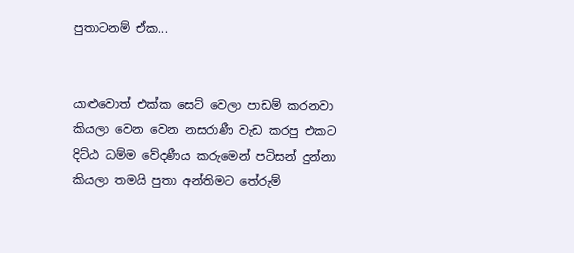පුතාටනම් ඒක...


යාළුවොත් එක්ක සෙට් වෙලා පාඩම් කරනවා කියලා වෙන වෙන නසරාණී වැඩ කරපු එකට දිට්ඨ ධම්ම වේදණීය කරුමෙන් පටිසන් දුන්නා කියලා තමයි පුතා අන්තිමට තේරුම්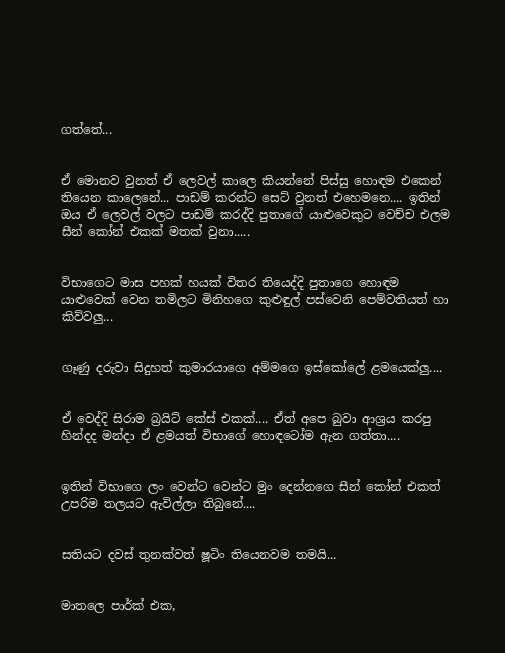ගත්තේ...


ඒ මොනව වුනත් ඒ ලෙවල් කාලෙ කියන්නේ පිස්සු හොඳම එකෙන් තියෙන කාලෙනේ... පාඩම් කරන්ට සෙට් වුනත් එහෙමනෙ.... ඉතින් ඔය ඒ ලෙවල් වලට පාඩම් කරද්දි පුතාගේ යාළුවෙකුට වෙච්ච එලම සීන් කෝන් එකක් මතක් වුනා.....


විභාගෙට මාස පහක් හයක් විතර තියෙද්දි පුතාගෙ හොඳම යාළුවෙක් වෙන තමිලට මිනිහගෙ කුළුඳුල් පස්වෙනි පෙම්වතියත් හා කිව්වලු...


ගෑණු දරුවා සිදුහත් කුමාරයාගෙ අම්මගෙ ඉස්කෝලේ ළමයෙක්ලු....


ඒ වෙද්දි සිරාම බ්‍රයිට් කේස් එකක්.... ඒත් අපෙ බුවා ආශ්‍රය කරපු හින්දද මන්දා ඒ ළමයත් විභාගේ හොඳටෝම ඇන ගත්තා....


ඉතින් විභාගෙ ලං වෙන්ට වෙන්ට මුං දෙන්නගෙ සීන් කෝන් එකත් උපරිම තලයට ඇවිල්ලා තිබුනේ....


සතියට දවස් තුනක්වත් ෂූටිං තියෙනවම තමයි...


මාතලෙ පාර්ක් එක,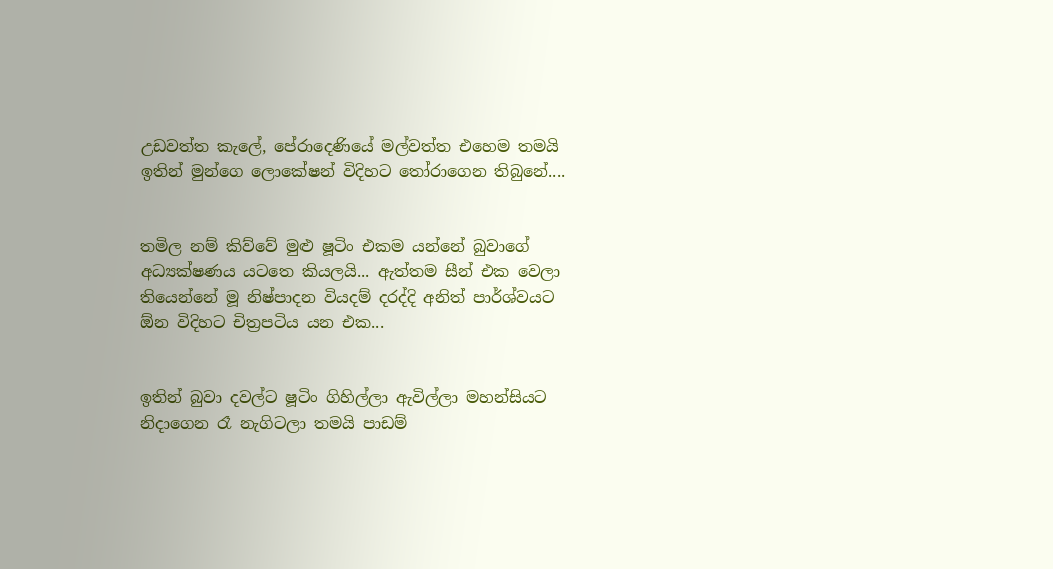උඩවත්ත කැලේ, පේරාදෙණියේ මල්වත්ත එහෙම තමයි ඉතින් මුන්ගෙ ලොකේෂන් විදිහට තෝරාගෙන තිබුනේ....


තමිල නම් කිව්වේ මුළු ෂූටිං එකම යන්නේ බුවාගේ අධ්‍යක්ෂණය යටතෙ කියලයි... ඇත්තම සීන් එක වෙලා තියෙන්නේ මූ නිෂ්පාදන වියදම් දරද්දි අනිත් පාර්ශ්වයට ඕන විදිහට චිත්‍රපටිය යන එක...


ඉතින් බුවා දවල්ට ෂූටිං ගිහිල්ලා ඇවිල්ලා මහන්සියට නිදාගෙන රෑ නැගිටලා තමයි පාඩම්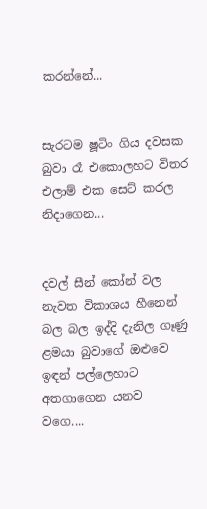කරන්නේ...


සැරටම ෂූටිං ගිය දවසක බුවා රෑ එකොලහට විතර එලාම් එක සෙට් කරල නිදාගෙන...


දවල් සීන් කෝන් වල නැවත විකාශය හීනෙන් බල බල ඉද්දි දැනිල ගෑණු ළමයා බුවාගේ ඔළුවෙ ඉඳන් පල්ලෙහාට අතගාගෙන යනව වගෙ....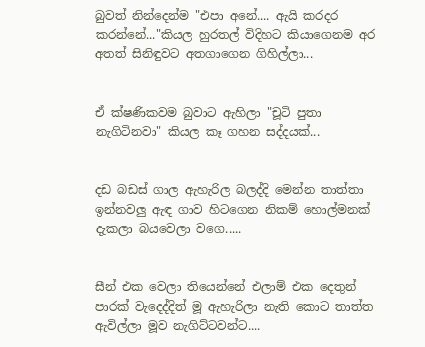බුවත් නින්දෙන්ම "එපා අනේ.... ඇයි කරදර කරන්නේ..."කියල හුරතල් විදිහට කියාගෙනම අර අතත් සිනිඳුවට අතගාගෙන ගිහිල්ලා...


ඒ ක්ෂණිකවම බුවාට ඇහිලා "චූටි පුතා නැගිටිනවා" කියල කෑ ගහන සද්දයක්...


දඩ බඩස් ගාල ඇහැරිල බලද්දි මෙන්න තාත්තා ඉන්නවලු ඇඳ ගාව හිටගෙන නිකම් හොල්මනක් දැකලා බයවෙලා වගෙ.....


සීන් එක වෙලා තියෙන්නේ එලාම් එක දෙතුන් පාරක් වැදෙද්දිත් මූ ඇහැරිලා නැති කොට තාත්ත ඇවිල්ලා මූව නැගිට්ටවන්ට....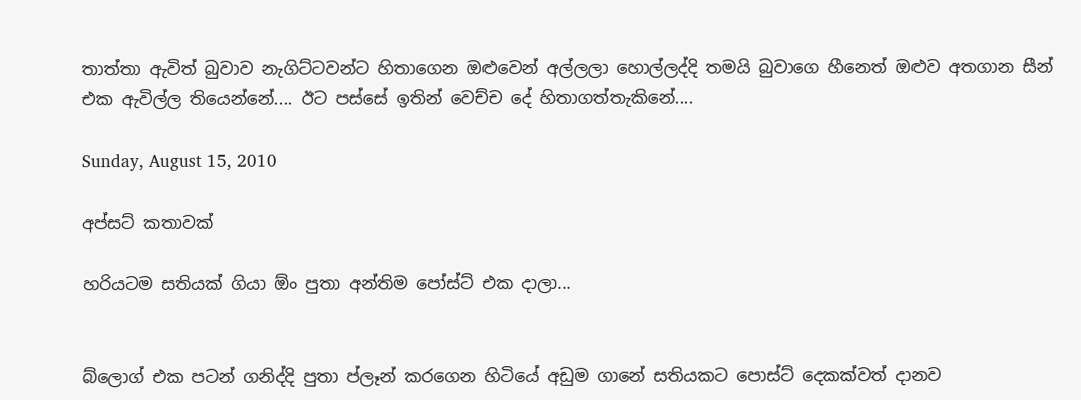තාත්තා ඇවිත් බුවාව නැගිට්ටවන්ට හිතාගෙන ඔළුවෙන් අල්ලලා හොල්ලද්දි තමයි බුවාගෙ හීනෙත් ඔළුව අතගාන සීන් එක ඇවිල්ල තියෙන්නේ.... ඊට පස්සේ ඉතින් වෙච්ච දේ හිතාගත්තැකිනේ....

Sunday, August 15, 2010

අප්සට් කතාවක්

හරියටම සතියක් ගියා ඕං පුතා අන්තිම පෝස්ට් එක දාලා...


බ්ලොග් එක පටන් ගනිද්දි පුතා ප්ලෑන් කරගෙන හිටියේ අඩුම ගානේ සතියකට පොස්ට් දෙකක්වත් දානව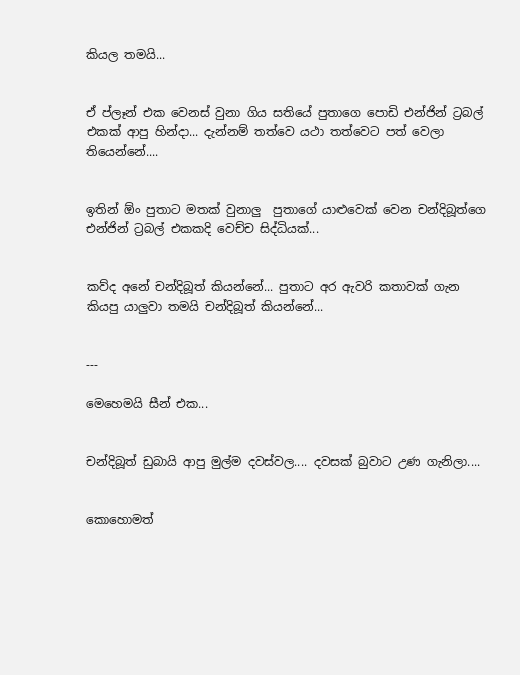කියල තමයි...


ඒ ප්ලෑන් එක වෙනස් වුනා ගිය සතියේ පුතාගෙ පොඩි එන්ජින් ට්‍රබල් එකක් ආපු හින්දා... දැන්නම් තත්වෙ යථා තත්වෙට පත් වෙලා තියෙන්නේ....


ඉතින් ඕං පුතාට මතක් වුනාලු  පුතාගේ යාළුවෙක් වෙන චන්දිබූත්ගෙ එන්ජින් ට්‍රබල් එකකදි වෙච්ච සිද්ධියක්...


කව්ද අනේ චන්දිබූත් කියන්නේ... පුතාට අර ඇවරි කතාවක් ගැන කියපු යාලුවා තමයි චන්දිබූත් කියන්නේ...


---

මෙහෙමයි සීන් එක...


චන්දිබූත් ඩුබායි ආපු මුල්ම දවස්වල.... දවසක් බුවාට උණ ගැනිලා....


කොහොමත්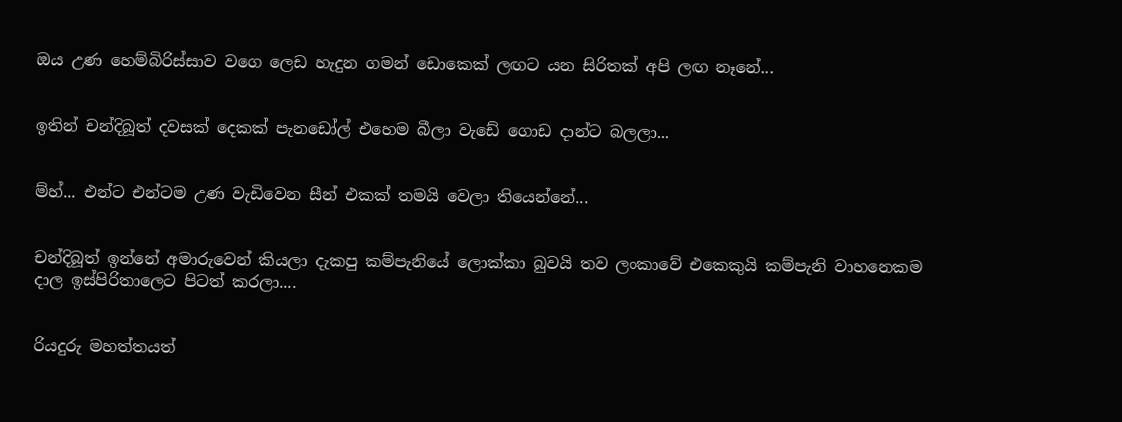ඔය උණ හෙම්බිරිස්සාව වගෙ ලෙඩ හැදුන ගමන් ඩොකෙක් ලඟට යන සිරිතක් අපි ලඟ නෑනේ...


ඉතින් චන්දිබූත් දවසක් දෙකක් පැනඩෝල් එහෙම බීලා වැඩේ ගොඩ දාන්ට බලලා...


ම්හ්... එන්ට එන්ටම උණ වැඩිවෙන සීන් එකක් තමයි වෙලා තියෙන්නේ...


චන්දිබූත් ඉන්නේ අමාරුවෙන් කියලා දැකපු කම්පැනියේ ලොක්කා බුවයි තව ලංකාවේ එකෙකුයි කම්පැනි වාහනෙකම දාල ඉස්පිරිතාලෙට පිටත් කරලා....


රියදුරු මහත්තයත්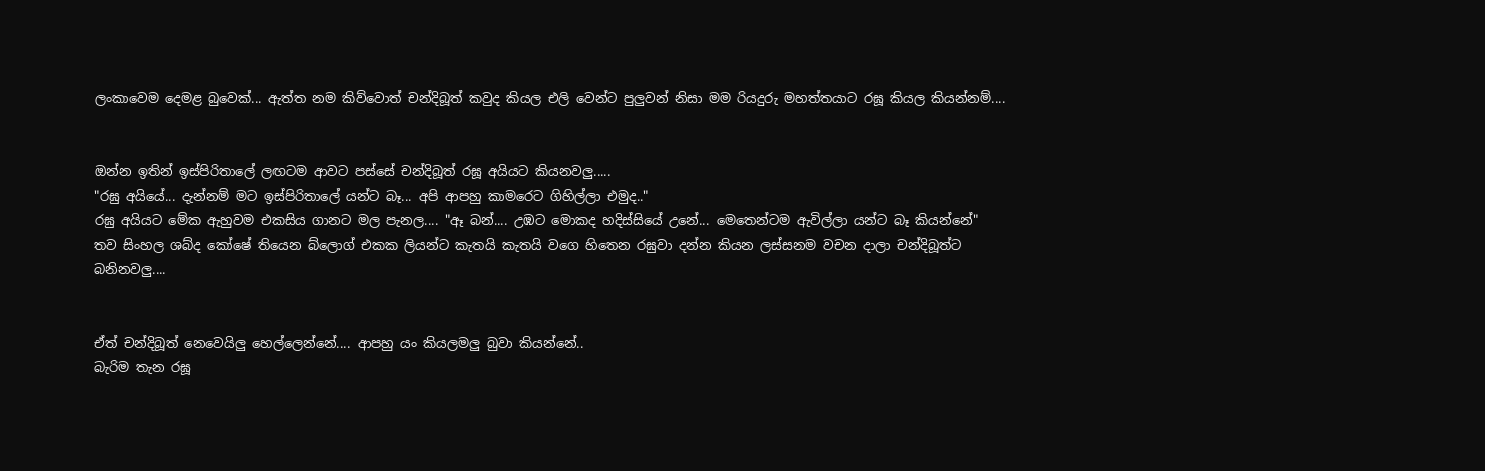ලංකාවෙම දෙමළ බුවෙක්... ඇත්ත නම කිව්වොත් චන්දිබූත් කවුද කියල එලි වෙන්ට පුලුවන් නිසා මම රියදුරු මහත්තයාට රඝූ කියල කියන්නම්....


ඔන්න ඉතින් ඉස්පිරිතාලේ ලඟටම ආවට පස්සේ චන්දිබූත් රඝූ අයියට කියනවලු.....
"රඝු අයියේ... දැන්නම් මට ඉස්පිරිතාලේ යන්ට බෑ... අපි ආපහු කාමරෙට ගිහිල්ලා එමුද.."
රඝු අයියට මේක ඇහුවම එකසිය ගානට මල පැනල.... "ඈ බන්.... උඹට මොකද හදිස්සියේ උනේ... මෙතෙන්ටම ඇවිල්ලා යන්ට බෑ කියන්නේ"
තව සිංහල ශබ්ද කෝෂේ තියෙන බ්ලොග් එකක ලියන්ට කැතයි කැතයි වගෙ හිතෙන රඝුවා දන්න කියන ලස්සනම වචන දාලා චන්දිබූත්ට බනිනවලු....


ඒත් චන්දිබූත් නෙවෙයිලු හෙල්ලෙන්නේ.... ආපහු යං කියලමලු බුවා කියන්නේ..
බැරිම තැන රඝූ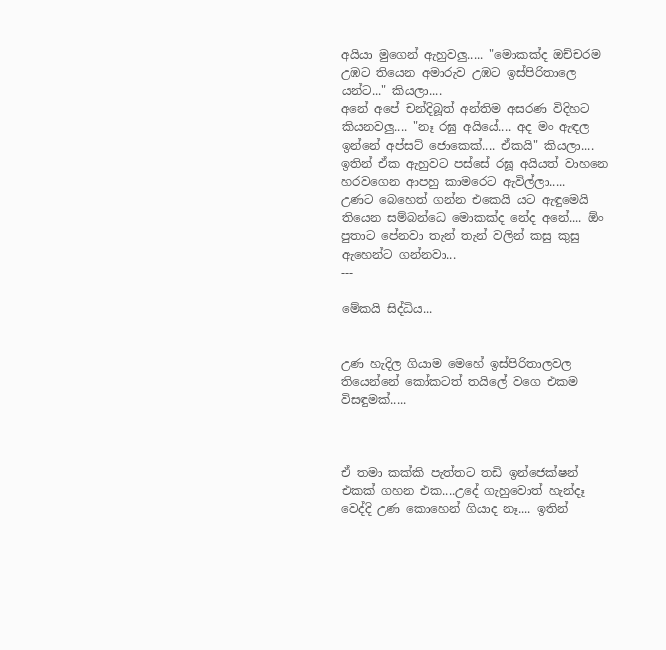අයියා මුගෙන් ඇහුවලු..... "මොකක්ද ඔච්චරම උඹට තියෙන අමාරුව උඹට ඉස්පිරිතාලෙ යන්ට..." කියලා....
අනේ අපේ චන්දිබූත් අන්තිම අසරණ විදිහට කියනවලු.... "නෑ රඝු අයියේ.... අද මං ඇඳල ඉන්නේ අප්සට් ජොකෙක්.... ඒකයි" කියලා....
ඉතින් ඒක ඇහුවට පස්සේ රඝූ අයියත් වාහනෙ හරවගෙන ආපහු කාමරෙට ඇවිල්ලා.....
උණට බෙහෙත් ගන්න එකෙයි යට ඇඳුමෙයි තියෙන සම්බන්ධෙ මොකක්ද නේද අනේ.... ඕං පුතාට පේනවා තැන් තැන් වලින් කසු කුසු ඇහෙන්ට ගන්නවා...
---

මේකයි සිද්ධිය...


උණ හැදිල ගියාම මෙහේ ඉස්පිරිතාලවල තියෙන්නේ කෝකටත් තයිලේ වගෙ එකම විසඳුමක්.....



ඒ තමා කක්කි පැත්තට තඩි ඉන්ජෙක්ෂන් එකක් ගහන එක....උදේ ගැහුවොත් හැන්දෑ වෙද්දි උණ කොහෙන් ගියාද නෑ.... ඉතින්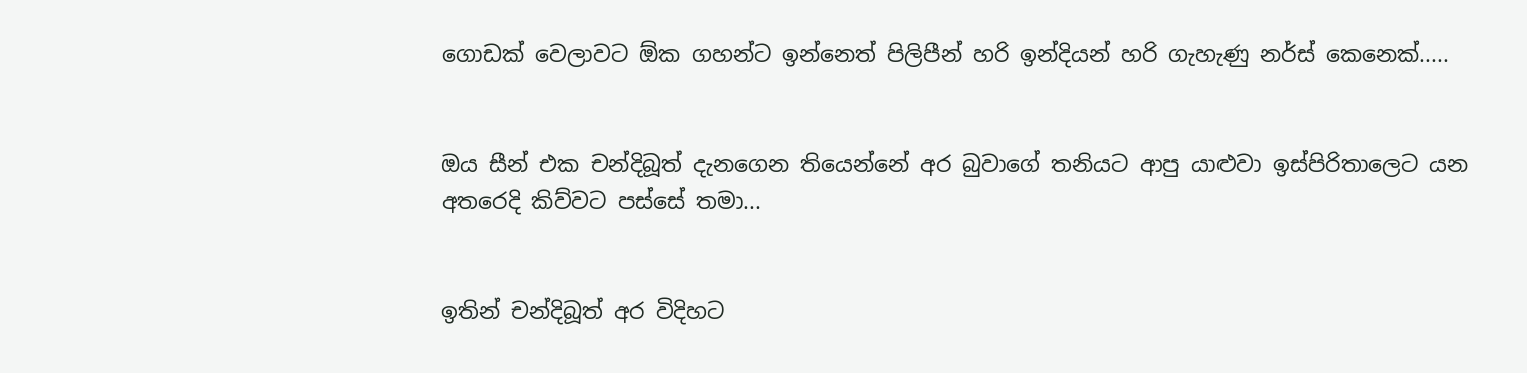ගොඩක් වෙලාවට ඕක ගහන්ට ඉන්නෙත් පිලිපීන් හරි ඉන්දියන් හරි ගැහැණු නර්ස් කෙනෙක්.....


ඔය සීන් එක චන්දිබූත් දැනගෙන තියෙන්නේ අර බුවාගේ තනියට ආපු යාළුවා ඉස්පිරිතාලෙට යන අතරෙදි කිව්වට පස්සේ තමා...


ඉතින් චන්දිබූත් අර විදිහට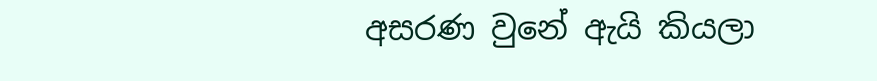අසරණ වුනේ ඇයි කියලා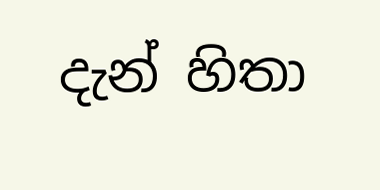දැන් හිතා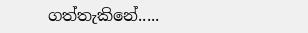ගත්තැකිනේ.....